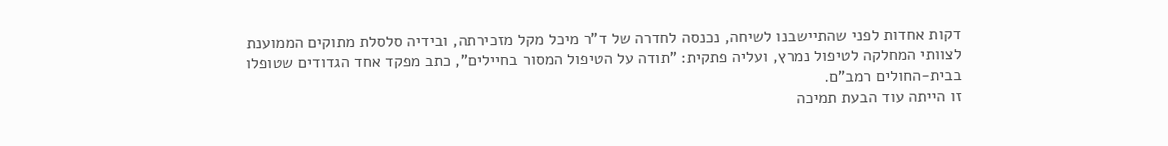דקות אחדות לפני שהתיישבנו לשיחה, נכנסה לחדרה של ד"ר מיכל מקל מזכירתה, ובידיה סלסלת מתוקים הממוענת לצוותי המחלקה לטיפול נמרץ, ועליה פתקית: "תודה על הטיפול המסור בחיילים", כתב מפקד אחד הגדודים שטופלו בבית-החולים רמב"ם.
זו הייתה עוד הבעת תמיכה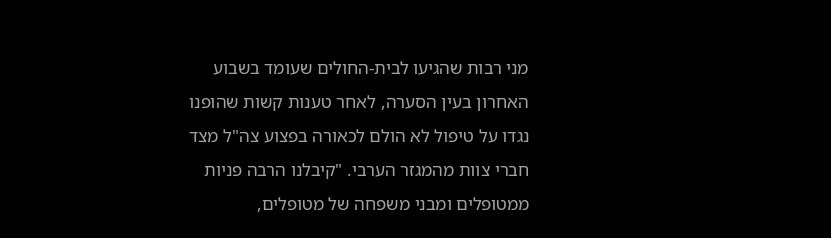מני רבות שהגיעו לבית-החולים שעומד בשבוע האחרון בעין הסערה, לאחר טענות קשות שהופנו נגדו על טיפול לא הולם לכאורה בפצוע צה"ל מצד חברי צוות מהמגזר הערבי. "קיבלנו הרבה פניות ממטופלים ומבני משפחה של מטופלים,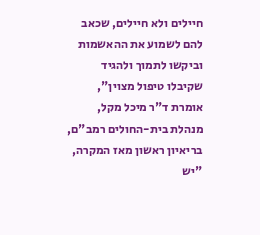חיילים ולא חיילים, שכאב להם לשמוע את ההאשמות וביקשו לתמוך ולהגיד שקיבלו טיפול מצוין", אומרת ד"ר מיכל מקל, מנהלת בית-החולים רמב"ם, בריאיון ראשון מאז המקרה, "יש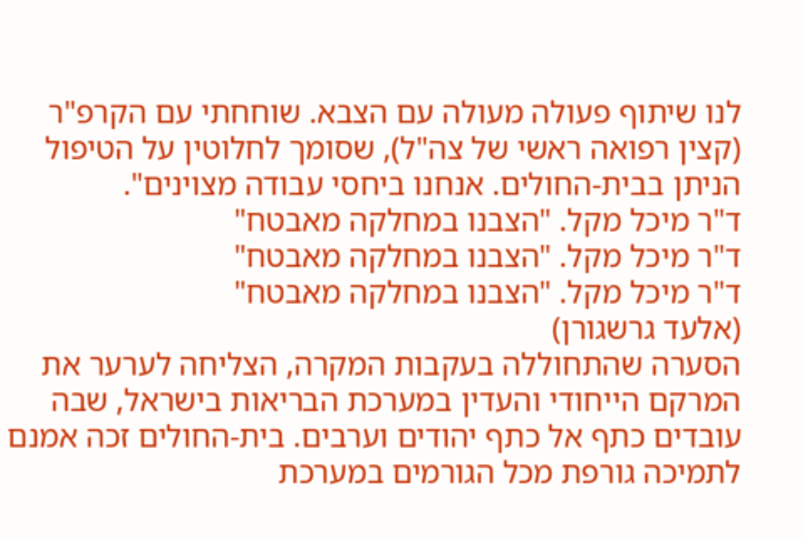לנו שיתוף פעולה מעולה עם הצבא. שוחחתי עם הקרפ"ר (קצין רפואה ראשי של צה"ל), שסומך לחלוטין על הטיפול הניתן בבית-החולים. אנחנו ביחסי עבודה מצוינים".
ד"ר מיכל מקל. "הצבנו במחלקה מאבטח"
ד"ר מיכל מקל. "הצבנו במחלקה מאבטח"
ד"ר מיכל מקל. "הצבנו במחלקה מאבטח"
(אלעד גרשגורן)
הסערה שהתחוללה בעקבות המקרה, הצליחה לערער את המרקם הייחודי והעדין במערכת הבריאות בישראל, שבה עובדים כתף אל כתף יהודים וערבים. בית-החולים זכה אמנם לתמיכה גורפת מכל הגורמים במערכת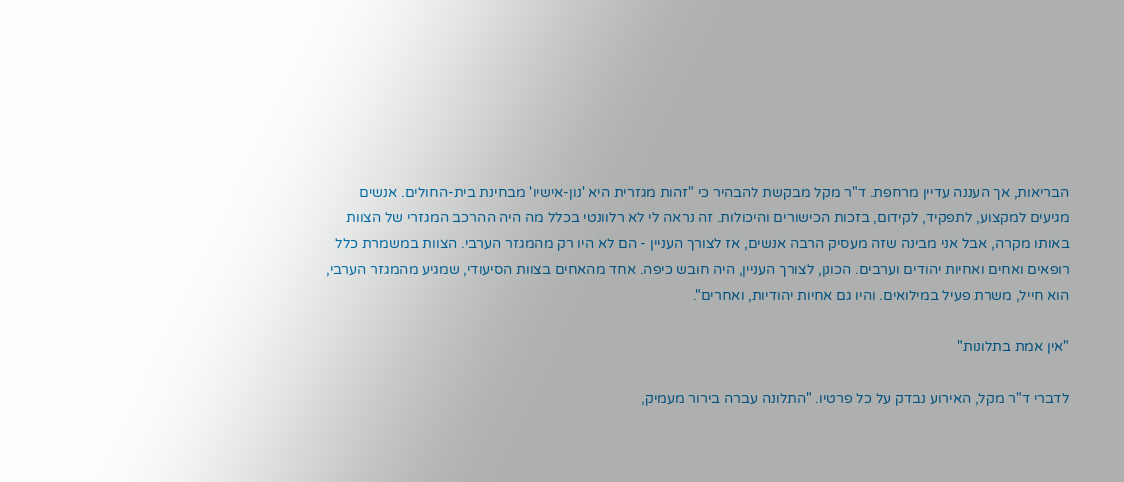הבריאות, אך העננה עדיין מרחפת. ד"ר מקל מבקשת להבהיר כי "זהות מגזרית היא 'נון-אישיו' מבחינת בית-החולים. אנשים מגיעים למקצוע, לתפקיד, לקידום, בזכות הכישורים והיכולות. זה נראה לי לא רלוונטי בכלל מה היה ההרכב המגזרי של הצוות באותו מקרה, אבל אני מבינה שזה מעסיק הרבה אנשים, אז לצורך העניין - הם לא היו רק מהמגזר הערבי. הצוות במשמרת כלל רופאים ואחים ואחיות יהודים וערבים. הכונן, לצורך העניין, היה חובש כיפה. אחד מהאחים בצוות הסיעודי, שמגיע מהמגזר הערבי, הוא חייל, משרת פעיל במילואים. והיו גם אחיות יהודיות, ואחרים".

"אין אמת בתלונות"

לדברי ד"ר מקל, האירוע נבדק על כל פרטיו. "התלונה עברה בירור מעמיק,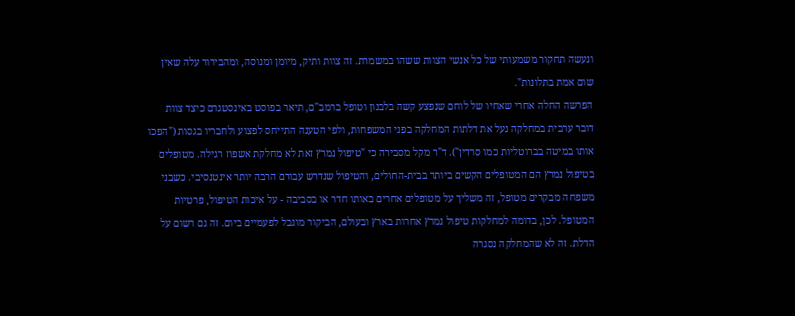ונעשה תחקור משמעותי של כל אנשי הצוות ששהו במשמרת. זה צוות ותיק, מיומן ומנוסה, ומהבירור עלה שאין שום אמת בתלונות".
הפרשה החלה אחרי שאחיו של לוחם שנפצע קשה בלבנון וטופל ברמב"ם, תיאר בפוסט באינסטגרם כיצד צוות דובר ערבית במחלקה נעל את דלתות המחלקה בפני המשפחות, ולפי הטענה התייחס לפצוע ולחבריו בגסות ("הפכו אותו במיטה בברוטליות כמו סרדין"). ד"ר מקל מסבירה כי "טיפול נמרץ זאת לא מחלקת אשפוז רגילה. מטופלים בטיפול נמרץ הם המטופלים הקשים ביותר בבית-החולים, והטיפול שנדרש עבורם הרבה יותר אינטנסיבי. כשבני משפחה מבקרים מטופל, זה משליך על מטופלים אחרים באותו חדר או בסביבה - על איכות הטיפול, פרטיות המטופל. לכן, בדומה למחלקות טיפול נמרץ אחרות בארץ ובעולם, הביקור מוגבל לפעמיים ביום. זה גם רשום על הדלת. זה לא שהמחלקה נסגרה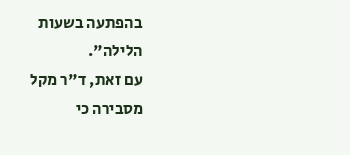בהפתעה בשעות הלילה".
עם זאת, ד"ר מקל מסבירה כי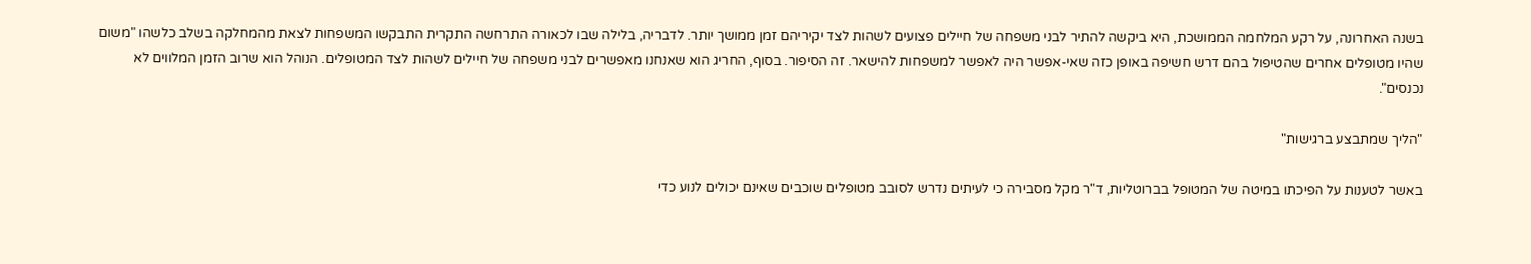בשנה האחרונה, על רקע המלחמה הממושכת, היא ביקשה להתיר לבני משפחה של חיילים פצועים לשהות לצד יקיריהם זמן ממושך יותר. לדבריה, בלילה שבו לכאורה התרחשה התקרית התבקשו המשפחות לצאת מהמחלקה בשלב כלשהו "משום שהיו מטופלים אחרים שהטיפול בהם דרש חשיפה באופן כזה שאי-אפשר היה לאפשר למשפחות להישאר. זה הסיפור. בסוף, החריג הוא שאנחנו מאפשרים לבני משפחה של חיילים לשהות לצד המטופלים. הנוהל הוא שרוב הזמן המלווים לא נכנסים".

"הליך שמתבצע ברגישות"

באשר לטענות על הפיכתו במיטה של המטופל בברוטליות, ד"ר מקל מסבירה כי לעיתים נדרש לסובב מטופלים שוכבים שאינם יכולים לנוע כדי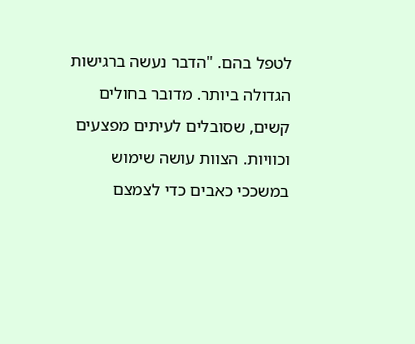לטפל בהם. "הדבר נעשה ברגישות הגדולה ביותר. מדובר בחולים קשים, שסובלים לעיתים מפצעים וכוויות. הצוות עושה שימוש במשככי כאבים כדי לצמצם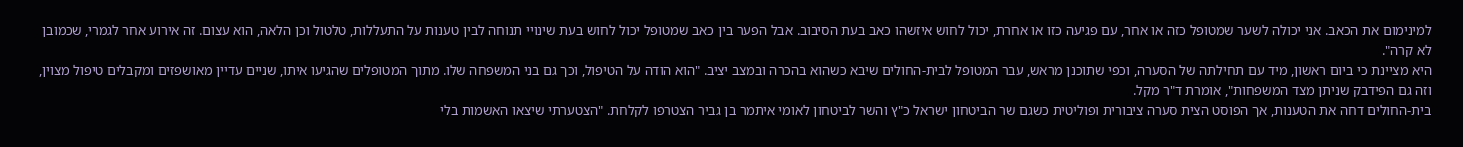למינימום את הכאב. אני יכולה לשער שמטופל כזה או אחר, עם פגיעה כזו או אחרת, יכול לחוש איזשהו כאב בעת הסיבוב. אבל הפער בין כאב שמטופל יכול לחוש בעת שינויי תנוחה לבין טענות על התעללות, טלטול וכן הלאה, הוא עצום. זה אירוע אחר לגמרי, שכמובן לא קרה".
היא מציינת כי ביום ראשון, מיד עם תחילתה של הסערה, וכפי שתוכנן מראש, עבר המטופל לבית-החולים שיבא כשהוא בהכרה ובמצב יציב. "הוא הודה על הטיפול, וכך גם בני המשפחה שלו. מתוך המטופלים שהגיעו איתו, שניים עדיין מאושפזים ומקבלים טיפול מצוין, וזה גם הפידבק שניתן מצד המשפחות", אומרת ד"ר מקל.
בית-החולים דחה את הטענות, אך הפוסט הצית סערה ציבורית ופוליטית כשגם שר הביטחון ישראל כ"ץ והשר לביטחון לאומי איתמר בן גביר הצטרפו לקלחת. "הצטערתי שיצאו האשמות בלי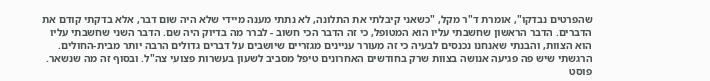שהפרטים נבדקו", אומרת ד"ר מקל, "כשאני קיבלתי את התלונה, לא נתתי מענה מיידי שלא היה שום דבר, אלא בדקתי קודם את הדברים. הדבר הראשון שחשבתי עליו הוא המטופל, כי זה הדבר הכי חשוב - לברר מה בדיוק היה שם. הדבר השני שחשבתי עליו הוא הצוות, והבנתי שאנחנו נכנסים לבעיה כי זה מעורר עניינים מגזריים שיושבים על דברים גדולים הרבה יותר מבית-החולים. הרגשתי שיש פה פגיעה אנושה בצוות שרק בחודשים האחרונים טיפל מסביב לשעון בעשרות פצועי צה"ל. ובסוף זה מה שנשאר. פוסט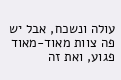עולה ונשכח, אבל יש פה צוות מאוד-מאוד פגוע, ואת זה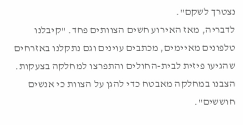נצטרך לשקם".
לדבריה, מאז האירוע חשים הצוותים פחד. "קיבלנו טלפונים מאיימים, מכתבים עוינים וגם נתקלנו באזרחים שהגיעו פיזית לבית-החולים והתפרצו למחלקה בצעקות. הצבנו במחלקה מאבטח כדי להגן על הצוות כי אנשים חוששים".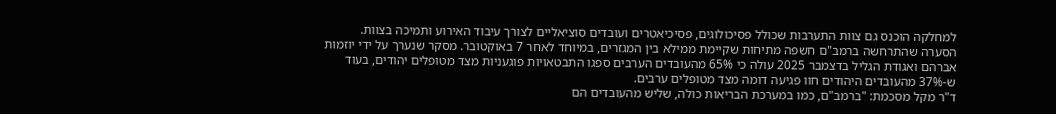למחלקה הוכנס גם צוות התערבות שכולל פסיכולוגים, פסיכיאטרים ועובדים סוציאליים לצורך עיבוד האירוע ותמיכה בצוות.
הסערה שהתרחשה ברמב"ם חשפה מתיחות שקיימת ממילא בין המגזרים, במיוחד לאחר 7 באוקטובר. מסקר שנערך על ידי יוזמות אברהם ואגודת הגליל בדצמבר 2025 עולה כי 65% מהעובדים הערבים ספגו התבטאויות פוגעניות מצד מטופלים יהודים, בעוד ש-37% מהעובדים היהודים חוו פגיעה דומה מצד מטופלים ערבים.
ד"ר מקל מסכמת: "ברמב"ם, כמו במערכת הבריאות כולה, שליש מהעובדים הם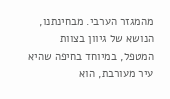מהמגזר הערבי. מבחינתנו, הנושא של גיוון בצוות המטפל, במיוחד בחיפה שהיא עיר מעורבת, הוא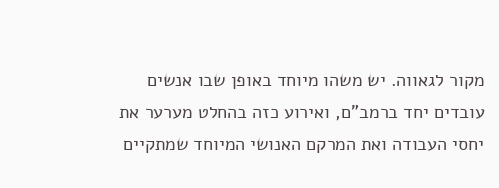מקור לגאווה. יש משהו מיוחד באופן שבו אנשים עובדים יחד ברמב"ם, ואירוע כזה בהחלט מערער את יחסי העבודה ואת המרקם האנושי המיוחד שמתקיים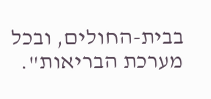בבית-החולים, ובכל מערכת הבריאות".